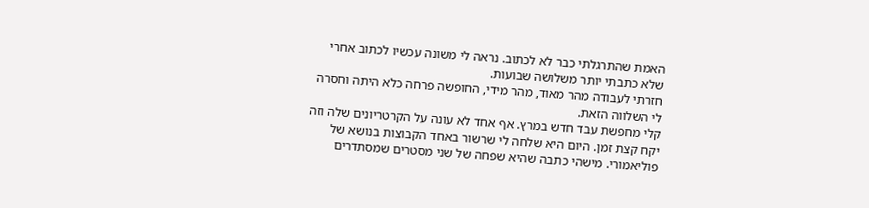האמת שהתרגלתי כבר לא לכתוב. נראה לי משונה עכשיו לכתוב אחרי שלא כתבתי יותר משלושה שבועות.
חזרתי לעבודה מהר מאוד, מהר מידי, החופשה פרחה כלא היתה וחסרה לי השלווה הזאת.
קלי מחפשת עבד חדש במרץ. אף אחד לא עונה על הקרטריונים שלה וזה יקח קצת זמן. היום היא שלחה לי שרשור באחד הקבוצות בנושא של פוליאמורי. מישהי כתבה שהיא שפחה של שני מסטרים שמסתדרים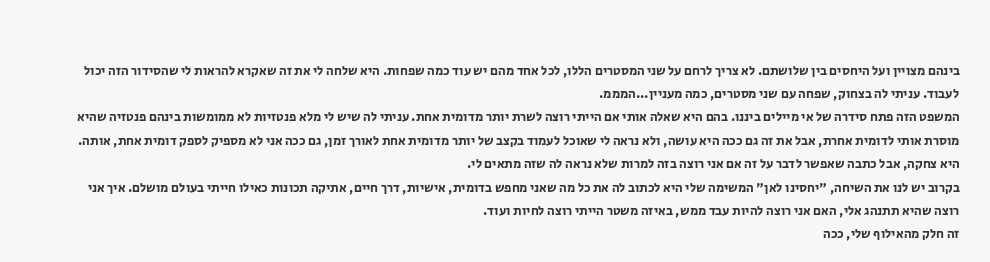בינהם מצויין ועל היחסים בין שלושתם. לא צריך לרחם על שני המסטרים הללו, לכל אחד מהם יש עוד כמה שפחות. היא שלחה לי את זה שאקרא להראות לי שהסידור הזה יכול לעבוד. עניתי לה בצחוק, שפחה עם שני מסטרים, כמה מעניין...המממ.
המשפט הזה פתח סידרה של אי מיילים ביננו. בהם היא שאלה אותי אם הייתי רוצה לשרת יותר מדומית אחת. עניתי לה שיש לי מלא פנטזיות לא ממומשות בינהם פנטזיה שהיא מוסרת אותי לדומית אחרת, אבל את זה גם ככה היא עושה, ולא נראה לי שאוכל לעמוד בקצב של יותר מדומית אחת לאורך זמן, גם ככה אני לא מספיק לספק דומית אחת, אותה.
היא צחקה, אבל כתבה שאפשר לדבר על זה אם אני רוצה בזה למרות שלא נראה לה שזה מתאים לי.
בקרוב יש לנו את השיחה, "יחסינו לאן" המשימה שלי היא לכתוב לה את כל מה שאני מחפש בדומית, אישיות, דרך חיים, אתיקה תכונות כאילו חייתי בעולם מושלם. איך אני רוצה שהיא תתנהג אלי, האם אני רוצה להיות עבד ממש, באיזה משטר הייתי רוצה לחיות ועוד.
זה חלק מהאילוף שלי, ככה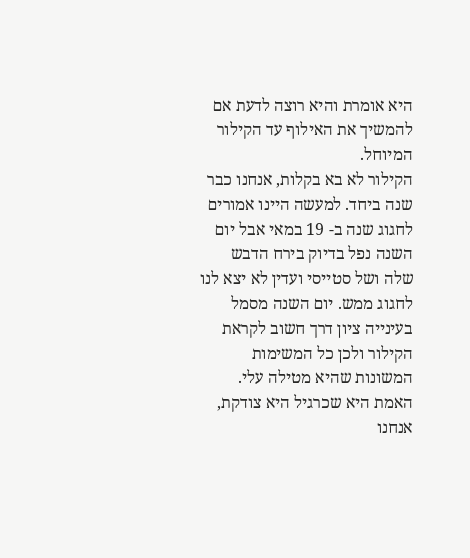היא אומרת והיא רוצה לדעת אם להמשיך את האילוף עד הקילור המיוחל.
הקילור לא בא בקלות, אנחנו כבר שנה ביחד. למעשה היינו אמורים לחגוג שנה ב- 19 במאי אבל יום השנה נפל בדיוק בירח הדבש שלה ושל סטייסי ועדין לא יצא לנו לחגוג ממש. יום השנה מסמל בעינייה ציון דרך חשוב לקראת הקילור ולכן כל המשימות המשונות שהיא מטילה עלי.
האמת היא שכרגיל היא צודקת, אנחנו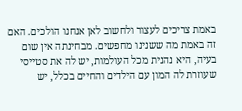באמת צריכים לעצור ולחשוב לאן אנחנו הולכים. האם זה באמת מה ששנינו מחפשים. מבחינתה אין שום בעיה, היא נהנית מכל העולמות, יש לה את סטייסי שעוזרת לה המון עם הילדים והחיים בכלל, יש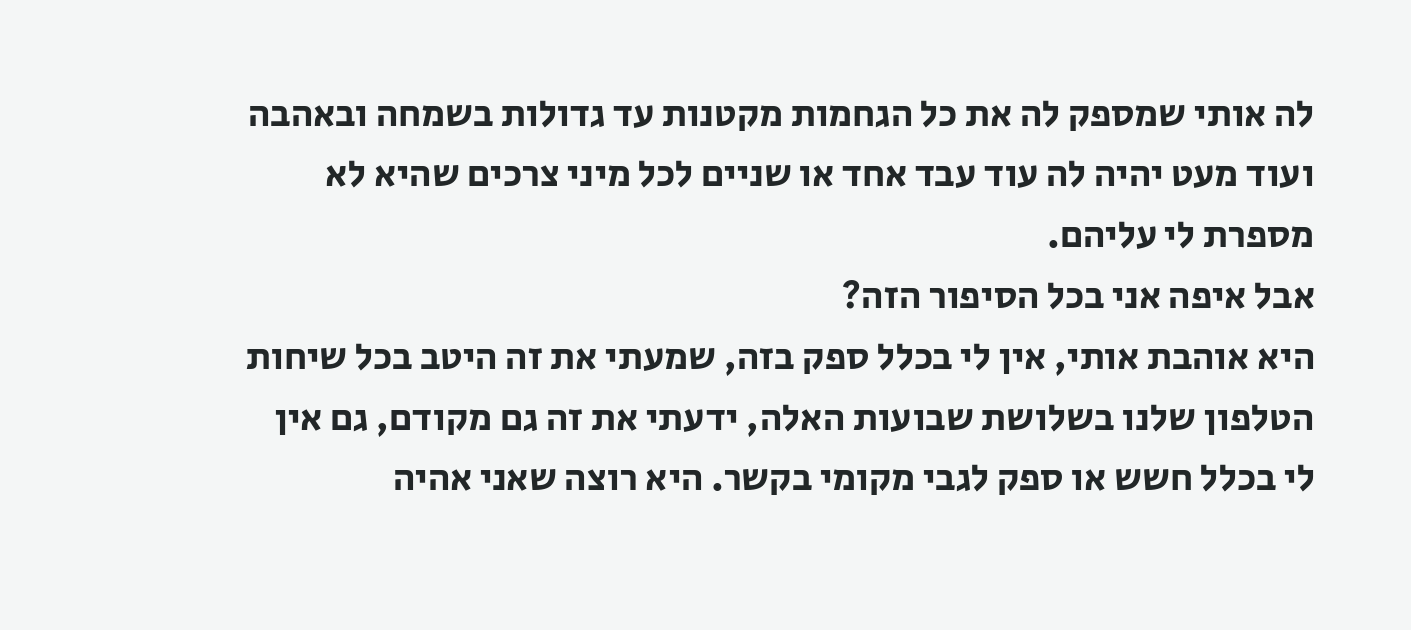לה אותי שמספק לה את כל הגחמות מקטנות עד גדולות בשמחה ובאהבה ועוד מעט יהיה לה עוד עבד אחד או שניים לכל מיני צרכים שהיא לא מספרת לי עליהם.
אבל איפה אני בכל הסיפור הזה?
היא אוהבת אותי, אין לי בכלל ספק בזה, שמעתי את זה היטב בכל שיחות הטלפון שלנו בשלושת שבועות האלה, ידעתי את זה גם מקודם, גם אין לי בכלל חשש או ספק לגבי מקומי בקשר. היא רוצה שאני אהיה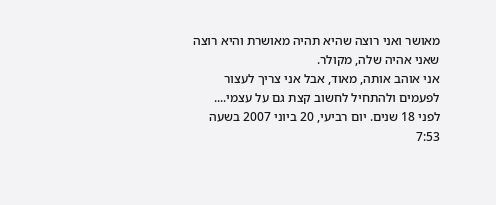מאושר ואני רוצה שהיא תהיה מאושרת והיא רוצה שאני אהיה שלה, מקולר.
אני אוהב אותה, מאוד, אבל אני צריך לעצור לפעמים ולהתחיל לחשוב קצת גם על עצמי....
לפני 18 שנים. יום רביעי, 20 ביוני 2007 בשעה 7:53